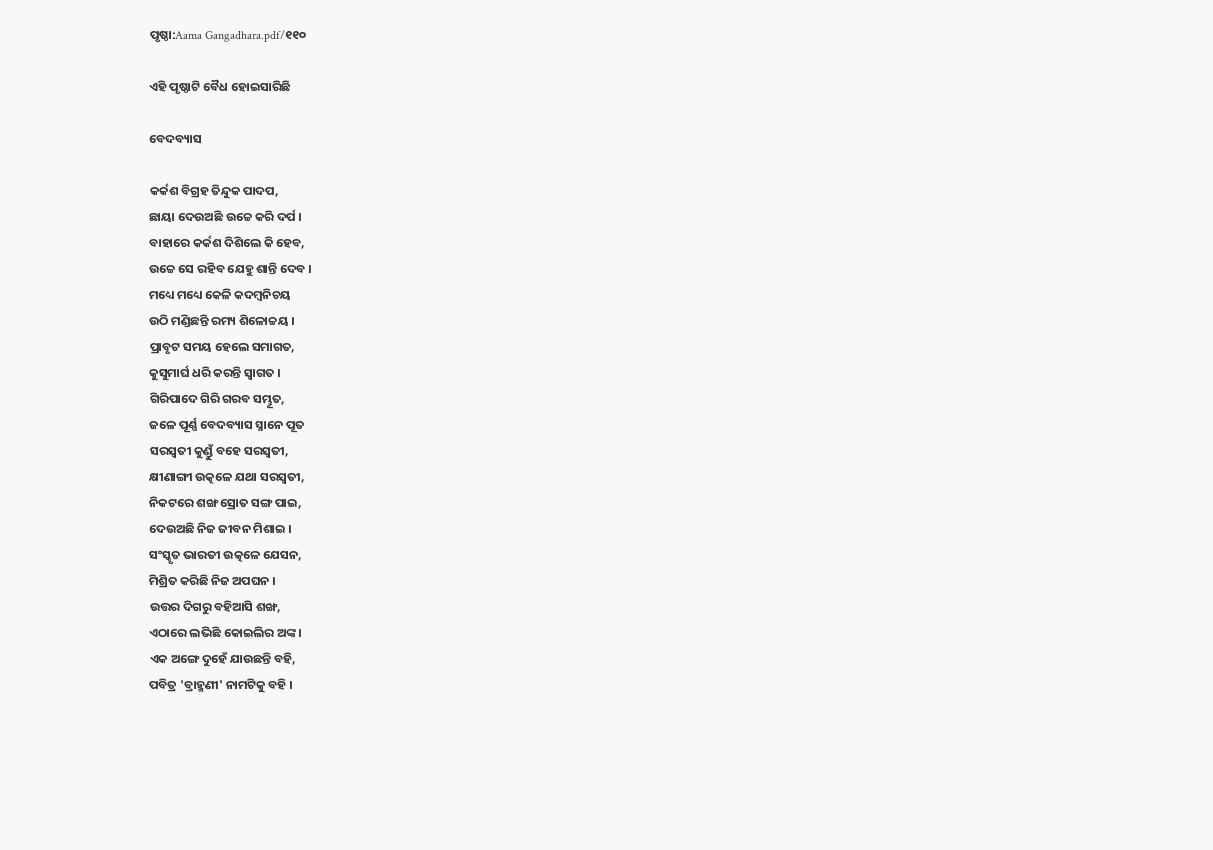ପୃଷ୍ଠା:Aama Gangadhara.pdf/୧୧୦

ଏହି ପୃଷ୍ଠାଟି ବୈଧ ହୋଇସାରିଛି

ବେଦବ୍ୟାସ

କର୍କଶ ବିଗ୍ରହ ତିନ୍ଦୁକ ପାଦପ,
ଛାୟା ଦେଉଅଛି ଉଚ୍ଚେ କରି ଦର୍ପ ।
ବାହାରେ କର୍କଶ ଦିଶିଲେ କି ହେବ,
ଉଚ୍ଚେ ସେ ରହିବ ଯେହୁ ଶାନ୍ତି ଦେବ ।
ମଧ୍ୟେ ମଧ୍ୟେ କେଳି କଦମ୍ବ‌ନିଚୟ
ଉଠି ମଣ୍ଡିଛନ୍ତି ରମ୍ୟ ଶିଳୋଚ୍ଚୟ ।
ପ୍ରାବୃଟ ସମୟ ହେଲେ ସମାଗତ,
କୁସୁମାର୍ଘ ଧରି କରନ୍ତି ସ୍ୱାଗତ ।
ଗିରିପାଦେ ଗିରି ଗରବ ସମ୍ଭୂତ,
ଜଳେ ପୂର୍ଣ୍ଣ ବେଦବ୍ୟାସ ସ୍ନାନେ ପୂତ
ସରସ୍ୱତୀ କୁଣ୍ଡୁଁ ବହେ ସରସ୍ୱତୀ,
କ୍ଷୀଣାଙ୍ଗୀ ଉତ୍କଳେ ଯଥା ସରସ୍ୱତୀ,
ନିକଟରେ ଶଙ୍ଖ ସ୍ରୋତ ସଙ୍ଗ ପାଇ,
ଦେଉଅଛି ନିଜ ଜୀବନ ମିଶାଇ ।
ସଂସ୍କୃତ ଭାରତୀ ଉତ୍କଳେ ଯେସନ,
ମିଶ୍ରିତ କରିଛି ନିଜ ଅପଘନ ।
ଉତ୍ତର ଦିଗରୁ ବହିଆସି ଶଙ୍ଖ,
ଏଠାରେ ଲଭିଛି କୋଇଲିର ଅଙ୍କ ।
ଏକ ଅଙ୍ଗେ ଦୁହେଁ ଯାଉଛନ୍ତି ବହି,
ପବିତ୍ର 'ବ୍ରାହ୍ମଣୀ' ନାମଟିକୁ ବହି ।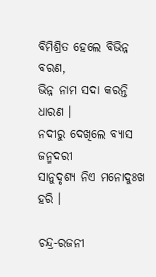ବିମିଶ୍ରିତ ହେଲେ ବିଭିନ୍ନ ବରଣ,
ଭିନ୍ନ ନାମ ସଦା କରନ୍ତି ଧାରଣ ।
ନଦୀରୁ ଦେଖିଲେ ବ୍ୟାସ ଜନ୍ମଦରୀ
ସାନୁଦୃଶ୍ୟ ନିଏ ମନୋଦୁଃଖ ହରି ।

ଚନ୍ଦ୍ର-ରଜନୀ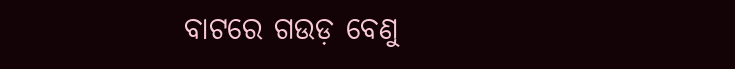ବାଟରେ ଗଉଡ଼ ବେଣୁ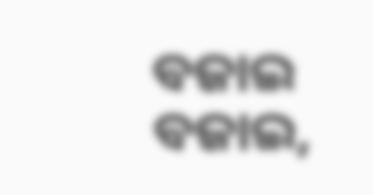ବଜାଇ ବଜାଇ,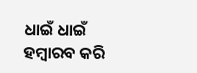ଧାଇଁ ଧାଇଁ ହମ୍ବାରବ କରି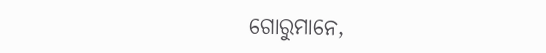ଗୋରୁମାନେ,